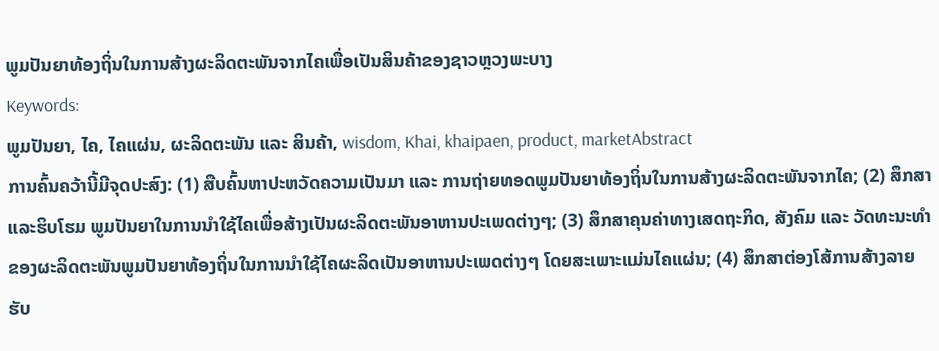ພູມປັນຍາທ້ອງຖິ່ນໃນການສ້າງຜະລິດຕະພັນຈາກໄຄເພື່ອເປັນສິນຄ້າຂອງຊາວຫຼວງພະບາງ
Keywords:
ພູມປັນຍາ, ໄຄ, ໄຄແຜ່ນ, ຜະລິດຕະພັນ ແລະ ສິນຄ້າ, wisdom, Khai, khaipaen, product, marketAbstract
ການຄົ້ນຄວ້ານີ້ມີຈຸດປະສົງ: (1) ສືບຄົ້ນຫາປະຫວັດຄວາມເປັນມາ ແລະ ການຖ່າຍທອດພູມປັນຍາທ້ອງຖິ່ນໃນການສ້າງຜະລິດຕະພັນຈາກໄຄ; (2) ສຶກສາ ແລະຮິບໂຮມ ພູມປັນຍາໃນການນຳໃຊ້ໄຄເພື່ອສ້າງເປັນຜະລິດຕະພັນອາຫານປະເພດຕ່າງໆ; (3) ສຶກສາຄຸນຄ່າທາງເສດຖະກິດ, ສັງຄົມ ແລະ ວັດທະນະທໍາຂອງຜະລິດຕະພັນພູມປັນຍາທ້ອງຖິ່ນໃນການນໍາໃຊ້ໄຄຜະລິດເປັນອາຫານປະເພດຕ່າງໆ ໂດຍສະເພາະແມ່ນໄຄແຜ່ນ; (4) ສຶກສາຕ່ອງໂສ້ການສ້າງລາຍຮັບ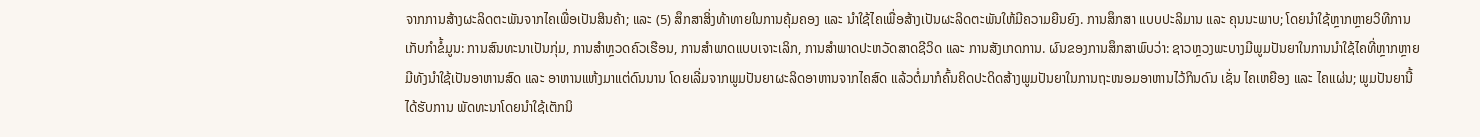ຈາກການສ້າງຜະລິດຕະພັນຈາກໄຄເພື່ອເປັນສິນຄ້າ; ແລະ (5) ສຶກສາສິ່ງທ້າທາຍໃນການຄຸ້ມຄອງ ແລະ ນໍາໃຊ້ໄຄເພື່ອສ້າງເປັນຜະລິດຕະພັນໃຫ້ມີຄວາມຍືນຍົງ. ການສຶກສາ ແບບປະລິມານ ແລະ ຄຸນນະພາບ; ໂດຍນຳໃຊ້ຫຼາກຫຼາຍວິທີການເກັບກໍາຂໍ້ມູນ: ການສົນທະນາເປັນກຸ່ມ, ການສຳຫຼວດຄົວເຮືອນ, ການສຳພາດແບບເຈາະເລິກ, ການສຳພາດປະຫວັດສາດຊີວິດ ແລະ ການສັງເກດການ. ຜົນຂອງການສຶກສາພົບວ່າ: ຊາວຫຼວງພະບາງມີພູມປັນຍາໃນການນໍາໃຊ້ໄຄທີ່ຫຼາກຫຼາຍ ມີທັງນໍາໃຊ້ເປັນອາຫານສົດ ແລະ ອາຫານແຫ້ງມາແຕ່ດົນນານ ໂດຍເລີ່ມຈາກພູມປັນຍາຜະລິດອາຫານຈາກໄຄສົດ ແລ້ວຕໍ່ມາກໍຄົ້ນຄິດປະດິດສ້າງພູມປັນຍາໃນການຖະໜອມອາຫານໄວ້ກິນດົນ ເຊັ່ນ ໄຄເຫຍືອງ ແລະ ໄຄແຜ່ນ; ພູມປັນຍານີ້ໄດ້ຮັບການ ພັດທະນາໂດຍນໍາໃຊ້ເຕັກນິ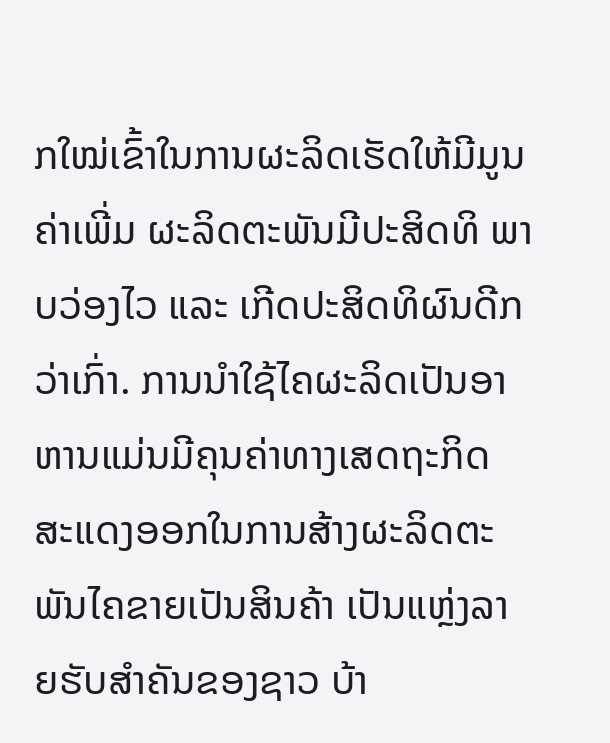ກໃໝ່ເຂົ້າໃນການຜະລິດເຮັດໃຫ້ມີມູນຄ່າເພີ່ມ ຜະລິດຕະພັນມີປະສິດທິ ພາບວ່ອງໄວ ແລະ ເກີດປະສິດທິຜົນດີກວ່າເກົ່າ. ການນໍາໃຊ້ໄຄຜະລິດເປັນອາຫານແມ່ນມີຄຸນຄ່າທາງເສດຖະກິດ ສະແດງອອກໃນການສ້າງຜະລິດຕະພັນໄຄຂາຍເປັນສິນຄ້າ ເປັນແຫຼ່ງລາຍຮັບສໍາຄັນຂອງຊາວ ບ້າ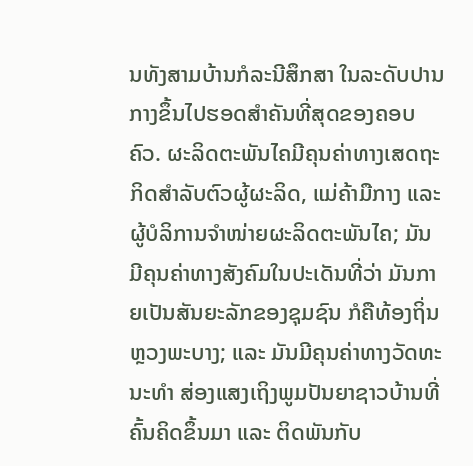ນທັງສາມບ້ານກໍລະນີສຶກສາ ໃນລະດັບປານກາງຂຶ້ນໄປຮອດສໍາຄັນທີ່ສຸດຂອງຄອບຄົວ. ຜະລິດຕະພັນໄຄມີຄຸນຄ່າທາງເສດຖະກິດສໍາລັບຕົວຜູ້ຜະລິດ, ແມ່ຄ້າມືກາງ ແລະ ຜູ້ບໍລິການຈໍາໜ່າຍຜະລິດຕະພັນໄຄ; ມັນມີຄຸນຄ່າທາງສັງຄົມໃນປະເດັນທີ່ວ່າ ມັນກາຍເປັນສັນຍະລັກຂອງຊຸມຊົນ ກໍຄືທ້ອງຖິ່ນຫຼວງພະບາງ; ແລະ ມັນມີຄຸນຄ່າທາງວັດທະນະທໍາ ສ່ອງແສງເຖິງພູມປັນຍາຊາວບ້ານທີ່ຄົ້ນຄິດຂຶ້ນມາ ແລະ ຕິດພັນກັບ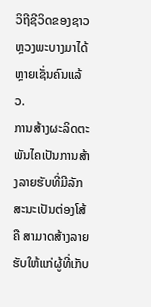ວິຖີຊີວິດຂອງຊາວຫຼວງພະບາງມາໄດ້ຫຼາຍເຊັ່ນຄົນແລ້ວ.
ການສ້າງຜະລິດຕະພັນໄຄເປັນການສ້າງລາຍຮັບທີ່ມີລັກສະນະເປັນຕ່ອງໂສ້ ຄື ສາມາດສ້າງລາຍຮັບໃຫ້ແກ່ຜູ້ທີ່ເກັບ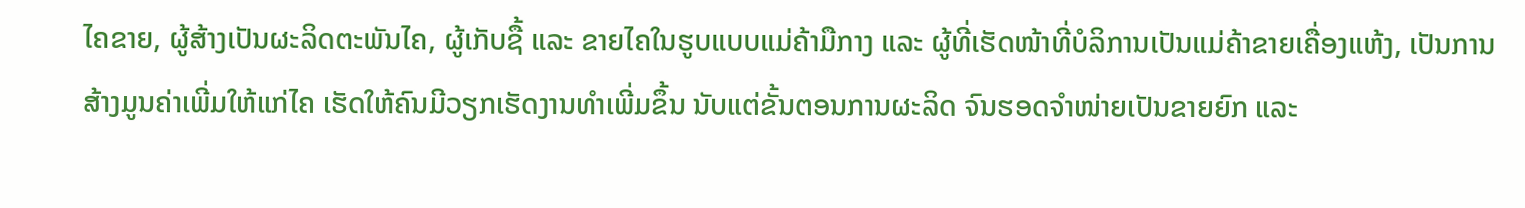ໄຄຂາຍ, ຜູ້ສ້າງເປັນຜະລິດຕະພັນໄຄ, ຜູ້ເກັບຊື້ ແລະ ຂາຍໄຄໃນຮູບແບບແມ່ຄ້າມືກາງ ແລະ ຜູ້ທີ່ເຮັດໜ້າທີ່ບໍລິການເປັນແມ່ຄ້າຂາຍເຄື່ອງແຫ້ງ, ເປັນການສ້າງມູນຄ່າເພີ່ມໃຫ້ແກ່ໄຄ ເຮັດໃຫ້ຄົນມີວຽກເຮັດງານທໍາເພີ່ມຂຶ້ນ ນັບແຕ່ຂັ້ນຕອນການຜະລິດ ຈົນຮອດຈໍາໜ່າຍເປັນຂາຍຍົກ ແລະ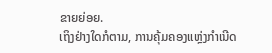ຂາຍຍ່ອຍ.
ເຖິງຢ່າງໃດກໍຕາມ, ການຄຸ້ມຄອງແຫຼ່ງກໍາເນີດ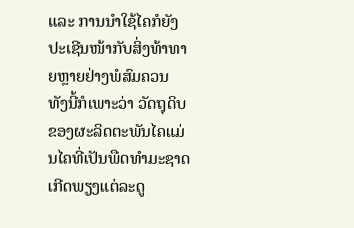ແລະ ການນໍາໃຊ້ໄຄກໍຍັງປະເຊີນໜ້າກັບສິ່ງທ້າທາຍຫຼາຍຢ່າງພໍສົມຄວນ ທັງນີ້ກໍເພາະວ່າ ວັດຖຸດິບຂອງຜະລິດຕະພັນໄຄແມ່ນໄຄທີ່ເປັນພືດທໍາມະຊາດ ເກີດພຽງແຕ່ລະດູ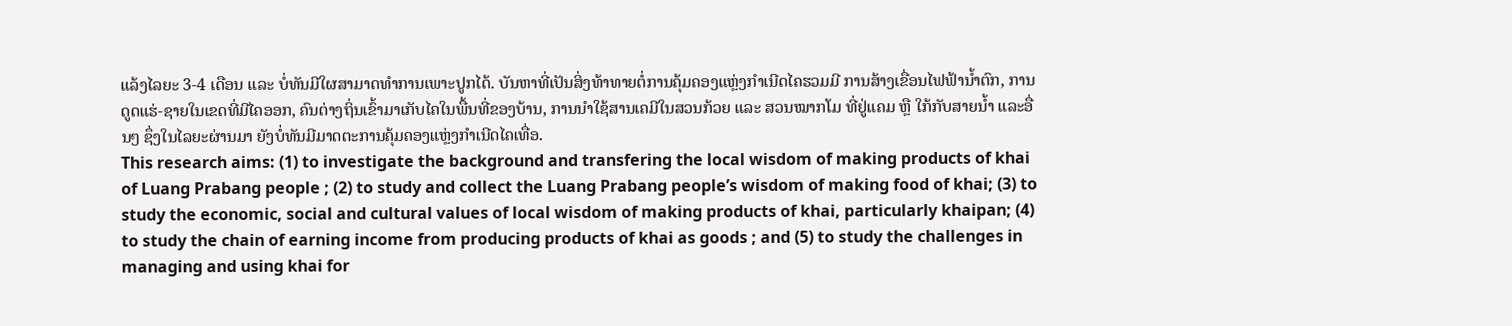ແລ້ງໄລຍະ 3-4 ເດືອນ ແລະ ບໍ່ທັນມີໃຜສາມາດທໍາການເພາະປູກໄດ້. ບັນຫາທີ່ເປັນສິ່ງທ້າທາຍຕໍ່ການຄຸ້ມຄອງແຫຼ່ງກໍາເນີດໄຄຮວມມີ ການສ້າງເຂື່ອນໄຟຟ້ານໍ້າຕົກ, ການດູດແຮ່-ຊາຍໃນເຂດທີ່ມີໄຄອອກ, ຄົນຕ່າງຖິ່ນເຂົ້າມາເກັບໄຄໃນພື້ນທີ່ຂອງບ້ານ, ການນໍາໃຊ້ສານເຄມີໃນສວນກ້ວຍ ແລະ ສວນໝາກໂມ ທີ່ຢູ່ແຄມ ຫຼື ໃກ້ກັບສາຍນໍ້າ ແລະອື່ນໆ ຊຶ່ງໃນໄລຍະຜ່ານມາ ຍັງບໍ່ທັນມີມາດຕະການຄຸ້ມຄອງແຫຼ່ງກໍາເນີດໄຄເທື່ອ.
This research aims: (1) to investigate the background and transfering the local wisdom of making products of khai of Luang Prabang people ; (2) to study and collect the Luang Prabang people’s wisdom of making food of khai; (3) to study the economic, social and cultural values of local wisdom of making products of khai, particularly khaipan; (4) to study the chain of earning income from producing products of khai as goods ; and (5) to study the challenges in managing and using khai for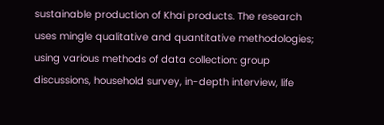sustainable production of Khai products. The research uses mingle qualitative and quantitative methodologies; using various methods of data collection: group discussions, household survey, in-depth interview, life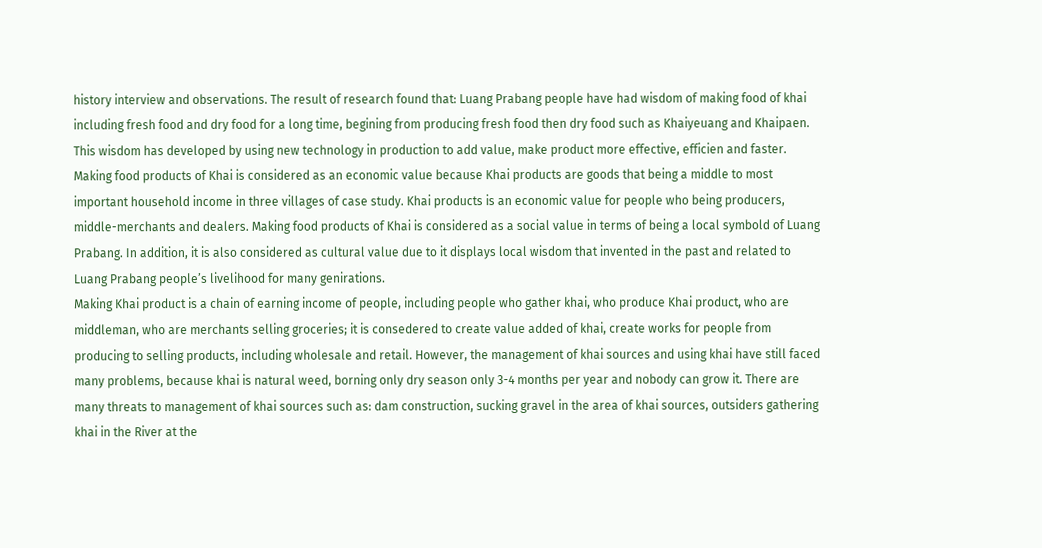history interview and observations. The result of research found that: Luang Prabang people have had wisdom of making food of khai including fresh food and dry food for a long time, begining from producing fresh food then dry food such as Khaiyeuang and Khaipaen. This wisdom has developed by using new technology in production to add value, make product more effective, efficien and faster. Making food products of Khai is considered as an economic value because Khai products are goods that being a middle to most important household income in three villages of case study. Khai products is an economic value for people who being producers, middle-merchants and dealers. Making food products of Khai is considered as a social value in terms of being a local symbold of Luang Prabang. In addition, it is also considered as cultural value due to it displays local wisdom that invented in the past and related to Luang Prabang people’s livelihood for many genirations.
Making Khai product is a chain of earning income of people, including people who gather khai, who produce Khai product, who are middleman, who are merchants selling groceries; it is consedered to create value added of khai, create works for people from producing to selling products, including wholesale and retail. However, the management of khai sources and using khai have still faced many problems, because khai is natural weed, borning only dry season only 3-4 months per year and nobody can grow it. There are many threats to management of khai sources such as: dam construction, sucking gravel in the area of khai sources, outsiders gathering khai in the River at the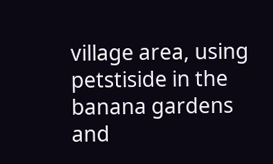village area, using petstiside in the banana gardens and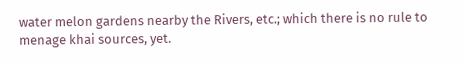water melon gardens nearby the Rivers, etc.; which there is no rule to menage khai sources, yet.